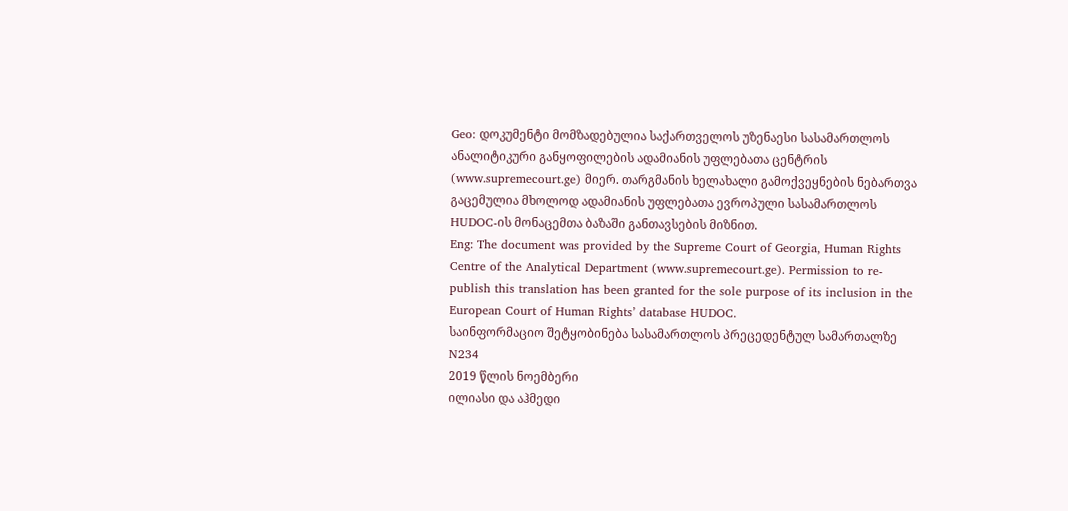Geo: დოკუმენტი მომზადებულია საქართველოს უზენაესი სასამართლოს ანალიტიკური განყოფილების ადამიანის უფლებათა ცენტრის (www.supremecourt.ge) მიერ. თარგმანის ხელახალი გამოქვეყნების ნებართვა გაცემულია მხოლოდ ადამიანის უფლებათა ევროპული სასამართლოს HUDOC-ის მონაცემთა ბაზაში განთავსების მიზნით.
Eng: The document was provided by the Supreme Court of Georgia, Human Rights Centre of the Analytical Department (www.supremecourt.ge). Permission to re-publish this translation has been granted for the sole purpose of its inclusion in the European Court of Human Rights’ database HUDOC.
საინფორმაციო შეტყობინება სასამართლოს პრეცედენტულ სამართალზე N234
2019 წლის ნოემბერი
ილიასი და აჰმედი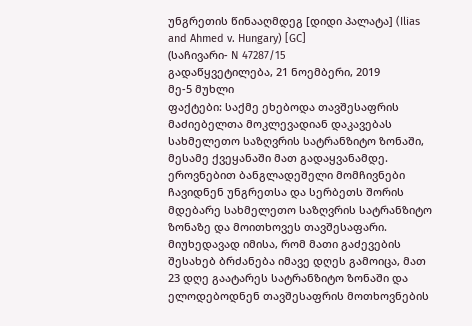უნგრეთის წინააღმდეგ [დიდი პალატა] (Ilias and Ahmed v. Hungary) [GC]
(საჩივარი- N 47287/15
გადაწყვეტილება, 21 ნოემბერი, 2019
მე-5 მუხლი
ფაქტები: საქმე ეხებოდა თავშესაფრის მაძიებელთა მოკლევადიან დაკავებას სახმელეთო საზღვრის სატრანზიტო ზონაში, მესამე ქვეყანაში მათ გადაყვანამდე.
ეროვნებით ბანგლადეშელი მომჩივნები ჩავიდნენ უნგრეთსა და სერბეთს შორის მდებარე სახმელეთო საზღვრის სატრანზიტო ზონაზე და მოითხოვეს თავშესაფარი. მიუხედავად იმისა, რომ მათი გაძევების შესახებ ბრძანება იმავე დღეს გამოიცა, მათ 23 დღე გაატარეს სატრანზიტო ზონაში და ელოდებოდნენ თავშესაფრის მოთხოვნების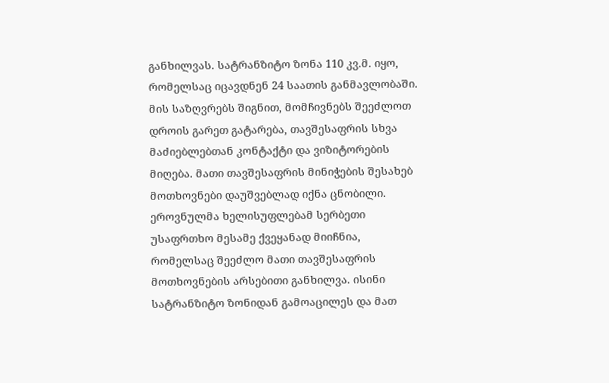განხილვას. სატრანზიტო ზონა 110 კვ.მ. იყო, რომელსაც იცავდნენ 24 საათის განმავლობაში. მის საზღვრებს შიგნით, მომჩივნებს შეეძლოთ დროის გარეთ გატარება, თავშესაფრის სხვა მაძიებლებთან კონტაქტი და ვიზიტორების მიღება. მათი თავშესაფრის მინიჭების შესახებ მოთხოვნები დაუშვებლად იქნა ცნობილი. ეროვნულმა ხელისუფლებამ სერბეთი უსაფრთხო მესამე ქვეყანად მიიჩნია, რომელსაც შეეძლო მათი თავშესაფრის მოთხოვნების არსებითი განხილვა. ისინი სატრანზიტო ზონიდან გამოაცილეს და მათ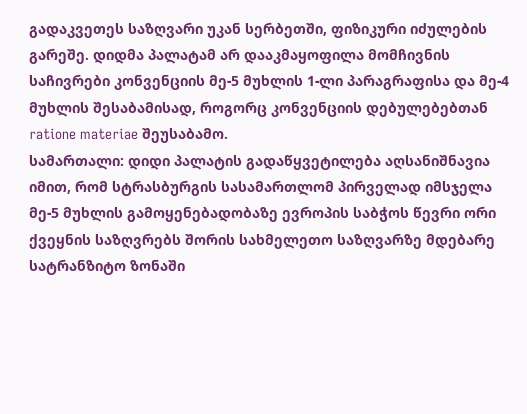გადაკვეთეს საზღვარი უკან სერბეთში, ფიზიკური იძულების გარეშე. დიდმა პალატამ არ დააკმაყოფილა მომჩივნის საჩივრები კონვენციის მე-5 მუხლის 1-ლი პარაგრაფისა და მე-4 მუხლის შესაბამისად, როგორც კონვენციის დებულებებთან ratione materiae შეუსაბამო.
სამართალი: დიდი პალატის გადაწყვეტილება აღსანიშნავია იმით, რომ სტრასბურგის სასამართლომ პირველად იმსჯელა მე-5 მუხლის გამოყენებადობაზე ევროპის საბჭოს წევრი ორი ქვეყნის საზღვრებს შორის სახმელეთო საზღვარზე მდებარე სატრანზიტო ზონაში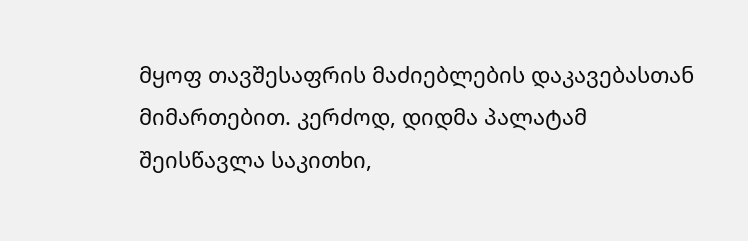მყოფ თავშესაფრის მაძიებლების დაკავებასთან მიმართებით. კერძოდ, დიდმა პალატამ შეისწავლა საკითხი,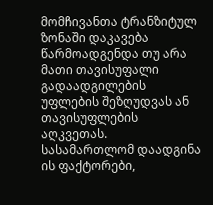მომჩივანთა ტრანზიტულ ზონაში დაკავება წარმოადგენდა თუ არა მათი თავისუფალი გადაადგილების უფლების შეზღუდვას ან თავისუფლების აღკვეთას.
სასამართლომ დაადგინა ის ფაქტორები,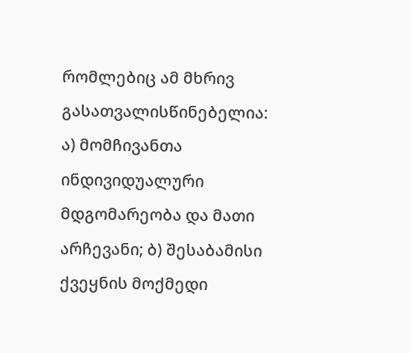რომლებიც ამ მხრივ გასათვალისწინებელია: ა) მომჩივანთა ინდივიდუალური მდგომარეობა და მათი არჩევანი; ბ) შესაბამისი ქვეყნის მოქმედი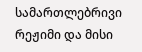სამართლებრივი რეჟიმი და მისი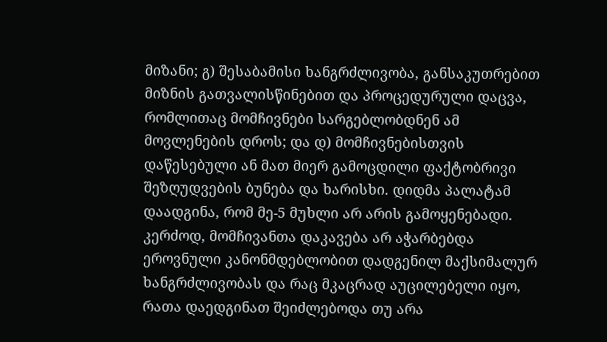მიზანი; გ) შესაბამისი ხანგრძლივობა, განსაკუთრებით მიზნის გათვალისწინებით და პროცედურული დაცვა, რომლითაც მომჩივნები სარგებლობდნენ ამ მოვლენების დროს; და დ) მომჩივნებისთვის დაწესებული ან მათ მიერ გამოცდილი ფაქტობრივი შეზღუდვების ბუნება და ხარისხი. დიდმა პალატამ დაადგინა, რომ მე-5 მუხლი არ არის გამოყენებადი. კერძოდ, მომჩივანთა დაკავება არ აჭარბებდა ეროვნული კანონმდებლობით დადგენილ მაქსიმალურ ხანგრძლივობას და რაც მკაცრად აუცილებელი იყო, რათა დაედგინათ შეიძლებოდა თუ არა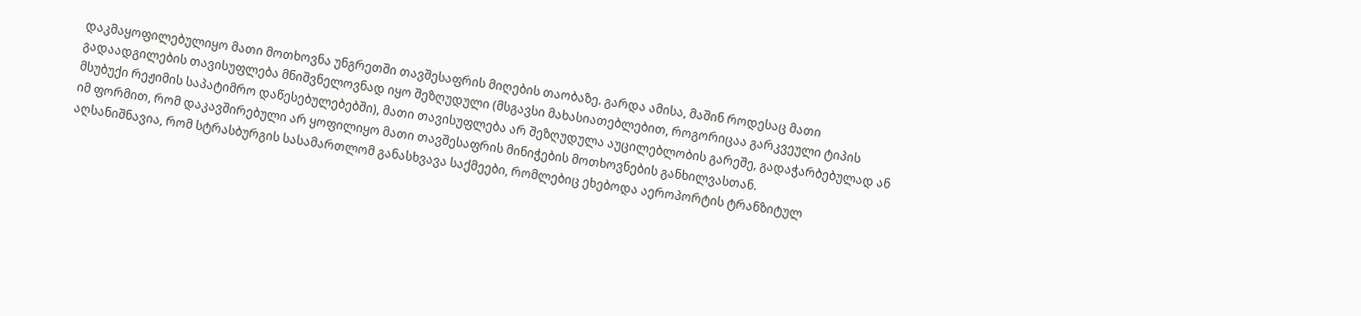დაკმაყოფილებულიყო მათი მოთხოვნა უნგრეთში თავშესაფრის მიღების თაობაზე. გარდა ამისა, მაშინ როდესაც მათი გადაადგილების თავისუფლება მნიშვნელოვნად იყო შეზღუდული (მსგავსი მახასიათებლებით, როგორიცაა გარკვეული ტიპის მსუბუქი რეჟიმის საპატიმრო დაწესებულებებში), მათი თავისუფლება არ შეზღუდულა აუცილებლობის გარეშე, გადაჭარბებულად ან იმ ფორმით, რომ დაკავშირებული არ ყოფილიყო მათი თავშესაფრის მინიჭების მოთხოვნების განხილვასთან.
აღსანიშნავია, რომ სტრასბურგის სასამართლომ განასხვავა საქმეები, რომლებიც ეხებოდა აეროპორტის ტრანზიტულ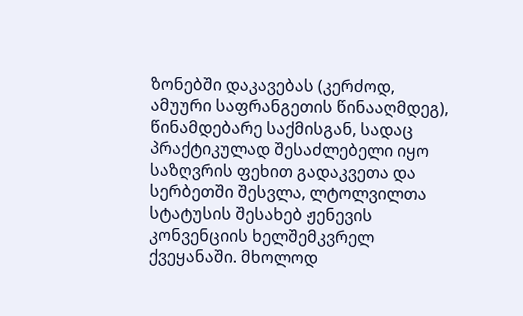ზონებში დაკავებას (კერძოდ, ამუური საფრანგეთის წინააღმდეგ), წინამდებარე საქმისგან, სადაც პრაქტიკულად შესაძლებელი იყო საზღვრის ფეხით გადაკვეთა და სერბეთში შესვლა, ლტოლვილთა სტატუსის შესახებ ჟენევის კონვენციის ხელშემკვრელ ქვეყანაში. მხოლოდ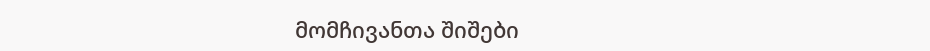მომჩივანთა შიშები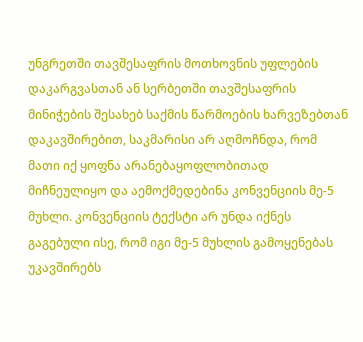უნგრეთში თავშესაფრის მოთხოვნის უფლების დაკარგვასთან ან სერბეთში თავშესაფრის მინიჭების შესახებ საქმის წარმოების ხარვეზებთან დაკავშირებით, საკმარისი არ აღმოჩნდა, რომ მათი იქ ყოფნა არანებაყოფლობითად მიჩნეულიყო და აემოქმედებინა კონვენციის მე-5 მუხლი. კონვენციის ტექსტი არ უნდა იქნეს გაგებული ისე, რომ იგი მე-5 მუხლის გამოყენებას უკავშირებს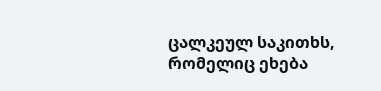ცალკეულ საკითხს, რომელიც ეხება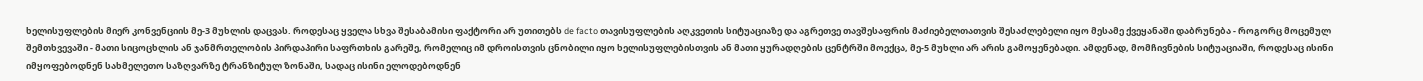ხელისუფლების მიერ კონვენციის მე-3 მუხლის დაცვას. როდესაც ყველა სხვა შესაბამისი ფაქტორი არ უთითებს de facto თავისუფლების აღკვეთის სიტუაციაზე და აგრეთვე თავშესაფრის მაძიებელთათვის შესაძლებელი იყო მესამე ქვეყანაში დაბრუნება - როგორც მოცემულ შემთხვევაში - მათი სიცოცხლის ან ჯანმრთელობის პირდაპირი საფრთხის გარეშე, რომელიც იმ დროისთვის ცნობილი იყო ხელისუფლებისთვის ან მათი ყურადღების ცენტრში მოექცა, მე-5 მუხლი არ არის გამოყენებადი. ამდენად, მომჩივნების სიტუაციაში, როდესაც ისინი იმყოფებოდნენ სახმელეთო საზღვარზე ტრანზიტულ ზონაში, სადაც ისინი ელოდებოდნენ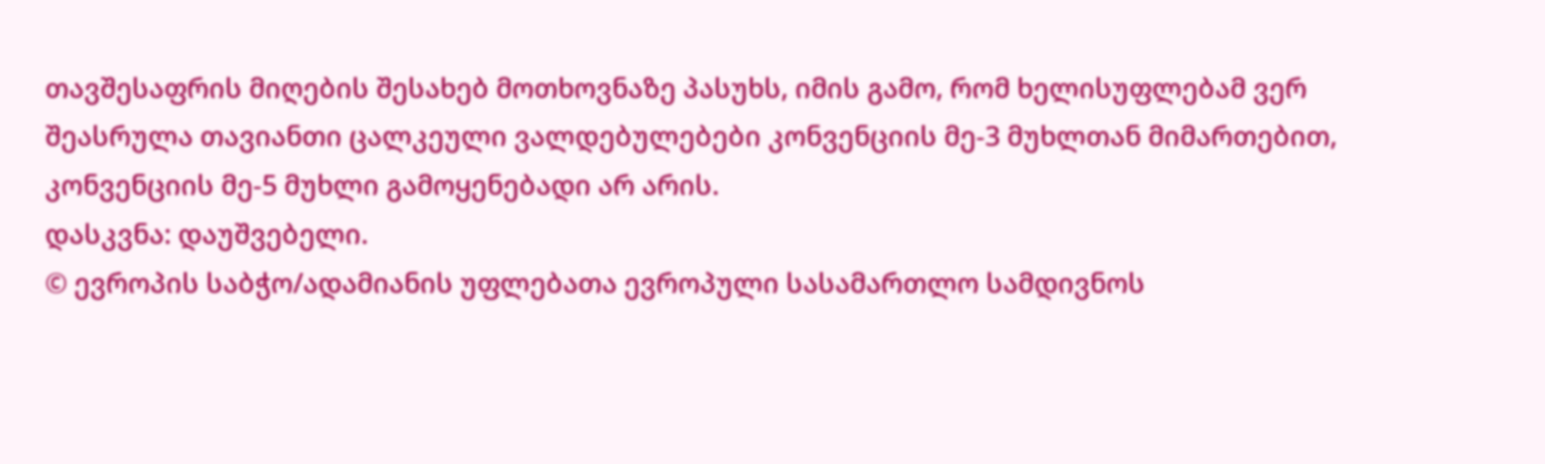თავშესაფრის მიღების შესახებ მოთხოვნაზე პასუხს, იმის გამო, რომ ხელისუფლებამ ვერ შეასრულა თავიანთი ცალკეული ვალდებულებები კონვენციის მე-3 მუხლთან მიმართებით, კონვენციის მე-5 მუხლი გამოყენებადი არ არის.
დასკვნა: დაუშვებელი.
© ევროპის საბჭო/ადამიანის უფლებათა ევროპული სასამართლო სამდივნოს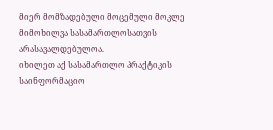მიერ მომზადებული მოცემული მოკლე მიმოხილვა სასამართლოსათვის არასავალდებულოა.
იხილეთ აქ სასამართლო პრაქტიკის საინფორმაციო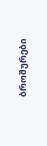ბროშურები